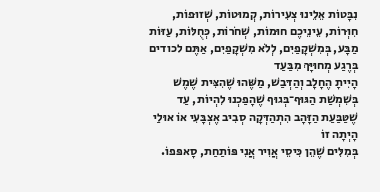נִבָּטוֹת אֵלֵינוּ צְעִירוֹת, קְמוּטוֹת, שְׁזוּפוֹת, חִוְּרוֹת, עֵינֵיכֶם חוּמוֹת, שְׁחֹרוֹת, כְּחֻלּוֹת, עַזּוֹת מַבָּע, בְּמִשְׁקָפַיִם, לְלֹא מִשְׁקָפַיִם, אַתֶּם לכודים בְּרֶגַע מְחוּיָּךְ מִבַּעַד
הָיִיתָ הֶחָלָב וְהַדְּבַשׁ, מַשֶּׁהוּ שֶׁהִצִּית שֶׁמֶשׁ בְּשִׁמְשַׁת הַגּוּף־בְּגוּף שֶׁהָפַכְנוּ לִהְיוֹת, עַד שֶׁטַּבַּעַת הַזָּהָב הִתְהַדְּקָה סְבִיב אֶצְבָּעִי אוֹ אוּלַי הָיְתָה זוֹ
בְּמִלִּים שֶׁהֵן כִּיסֵי אֲוִיר אֲנִי פּוֹתַחַת, סָאפּפוֹ.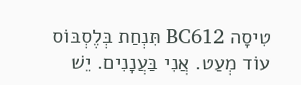טִיסָה BC612 תִּנְחַת בְּלֶסְבּוֹס עוֹד מְעַט. אֲנִי בַּעֲנָנִים. יֵשׁ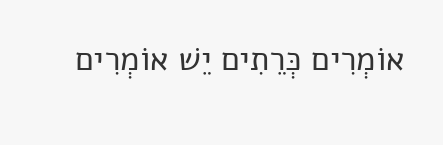אוֹמְרִים כְּרֵתִים יֵשׁ אוֹמְרִים